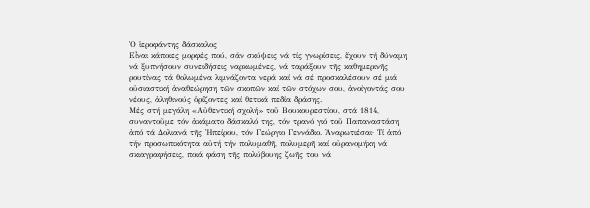Ὁ ἱεροφάντης δάσκαλος
Εἶναι κάποιες μορφές πού, σάν σκύψεις νά τίς γνωρίσεις, ἔχουν τή δύναμη νά ξυπνήσουν συνειδήσεις ναρκωμένες, νά ταράξουν τῆς καθημερινῆς ρουτίνας τά θολωμένα λιμνάζοντα νερά καί νά σέ προσκαλέσουν σέ μιά οὐσιαστική ἀναθεώρηση τῶν σκοπῶν καί τῶν στόχων σου, ἀνοίγοντάς σου νέους, ἀληθινούς ὁρίζοντες καί θετικά πεδία δράσης.
Μές στή μεγάλη «Αὐθεντική σχολή» τοῦ Βουκουρεστίου, στά 1814, συναντοῦμε τόν ἀκάματο δάσκαλό της, τόν τρανό γιό τοῦ Παπαναστάση ἀπό τά Δολιανά τῆς Ἠπείρου, τόν Γεώργιο Γεννάδιο. Ἀναρωτιέσαι· Τί ἀπό τήν προσωπικότητα αὐτή τήν πολυμαθῆ, πολυμερῆ καί οὐρανομήκη νά σκιαγραφήσεις, ποιά φάση τῆς πολύβουης ζωῆς του νά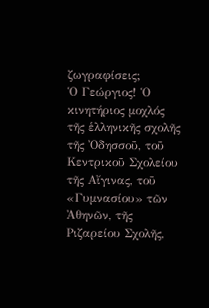ζωγραφίσεις;
Ὁ Γεώργιος! Ὁ κινητήριος μοχλός τῆς ἑλληνικῆς σχολῆς τῆς Ὀδησσοῦ, τοῦ Κεντρικοῦ Σχολείου τῆς Αἴγινας, τοῦ «Γυμνασίου» τῶν Ἀθηνῶν, τῆς Ριζαρείου Σχολῆς,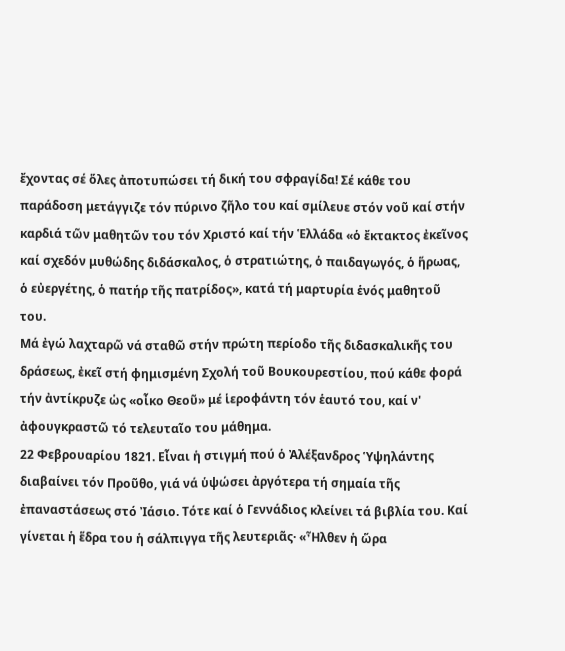ἔχοντας σέ ὅλες ἀποτυπώσει τή δική του σφραγίδα! Σέ κάθε του παράδοση μετάγγιζε τόν πύρινο ζῆλο του καί σμίλευε στόν νοῦ καί στήν καρδιά τῶν μαθητῶν του τόν Χριστό καί τήν Ἑλλάδα «ὁ ἔκτακτος ἐκεῖνος καί σχεδόν μυθώδης διδάσκαλος, ὁ στρατιώτης, ὁ παιδαγωγός, ὁ ἥρωας, ὁ εὐεργέτης, ὁ πατήρ τῆς πατρίδος», κατά τή μαρτυρία ἑνός μαθητοῦ του.
Μά ἐγώ λαχταρῶ νά σταθῶ στήν πρώτη περίοδο τῆς διδασκαλικῆς του δράσεως, ἐκεῖ στή φημισμένη Σχολή τοῦ Βουκουρεστίου, πού κάθε φορά τήν ἀντίκρυζε ὡς «οἶκο Θεοῦ» μέ ἱεροφάντη τόν ἑαυτό του, καί ν' ἀφουγκραστῶ τό τελευταῖο του μάθημα.
22 Φεβρουαρίου 1821. Εἶναι ἡ στιγμή πού ὁ Ἀλέξανδρος Ὑψηλάντης διαβαίνει τόν Προῦθο, γιά νά ὑψώσει ἀργότερα τή σημαία τῆς ἐπαναστάσεως στό Ἰάσιο. Τότε καί ὁ Γεννάδιος κλείνει τά βιβλία του. Καί γίνεται ἡ ἕδρα του ἡ σάλπιγγα τῆς λευτεριᾶς· «Ἦλθεν ἡ ὥρα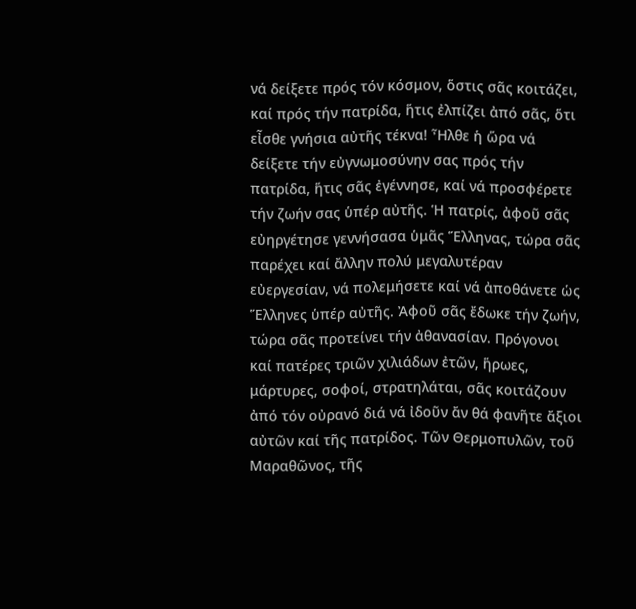νά δείξετε πρός τόν κόσμον, ὅστις σᾶς κοιτάζει, καί πρός τήν πατρίδα, ἥτις ἐλπίζει ἀπό σᾶς, ὅτι εἶσθε γνήσια αὐτῆς τέκνα! Ἦλθε ἡ ὥρα νά δείξετε τήν εὐγνωμοσύνην σας πρός τήν πατρίδα, ἥτις σᾶς ἐγέννησε, καί νά προσφέρετε τήν ζωήν σας ὑπέρ αὐτῆς. Ἡ πατρίς, ἀφοῦ σᾶς εὐηργέτησε γεννήσασα ὑμᾶς Ἕλληνας, τώρα σᾶς παρέχει καί ἄλλην πολύ μεγαλυτέραν εὐεργεσίαν, νά πολεμήσετε καί νά ἀποθάνετε ὡς Ἕλληνες ὑπέρ αὐτῆς. Ἀφοῦ σᾶς ἔδωκε τήν ζωήν, τώρα σᾶς προτείνει τήν ἀθανασίαν. Πρόγονοι καί πατέρες τριῶν χιλιάδων ἐτῶν, ἥρωες, μάρτυρες, σοφοί, στρατηλάται, σᾶς κοιτάζουν ἀπό τόν οὐρανό διά νά ἰδοῦν ἄν θά φανῆτε ἄξιοι αὐτῶν καί τῆς πατρίδος. Τῶν Θερμοπυλῶν, τοῦ Μαραθῶνος, τῆς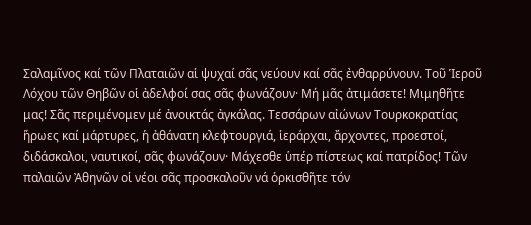Σαλαμῖνος καί τῶν Πλαταιῶν αἱ ψυχαί σᾶς νεύουν καί σᾶς ἐνθαρρύνουν. Τοῦ Ἱεροῦ Λόχου τῶν Θηβῶν οἱ ἀδελφοί σας σᾶς φωνάζουν· Μή μᾶς ἀτιμάσετε! Μιμηθῆτε μας! Σᾶς περιμένομεν μέ ἀνοικτάς ἀγκάλας. Τεσσάρων αἰώνων Τουρκοκρατίας ἥρωες καί μάρτυρες, ἡ ἀθάνατη κλεφτουργιά, ἱεράρχαι, ἄρχοντες, προεστοί, διδάσκαλοι, ναυτικοί, σᾶς φωνάζουν· Μάχεσθε ὑπέρ πίστεως καί πατρίδος! Τῶν παλαιῶν Ἀθηνῶν οἱ νέοι σᾶς προσκαλοῦν νά ὁρκισθῆτε τόν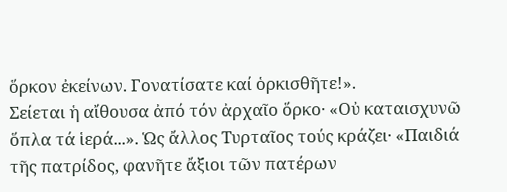ὅρκον ἐκείνων. Γονατίσατε καί ὁρκισθῆτε!».
Σείεται ἡ αἴθουσα ἀπό τόν ἀρχαῖο ὅρκο· «Οὐ καταισχυνῶ ὅπλα τά ἱερά...». Ὡς ἄλλος Τυρταῖος τούς κράζει· «Παιδιά τῆς πατρίδος, φανῆτε ἄξιοι τῶν πατέρων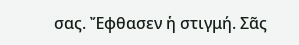σας. Ἔφθασεν ἡ στιγμή. Σᾶς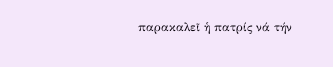παρακαλεῖ ἡ πατρίς νά τήν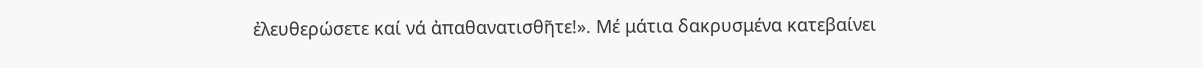ἐλευθερώσετε καί νά ἀπαθανατισθῆτε!». Μέ μάτια δακρυσμένα κατεβαίνει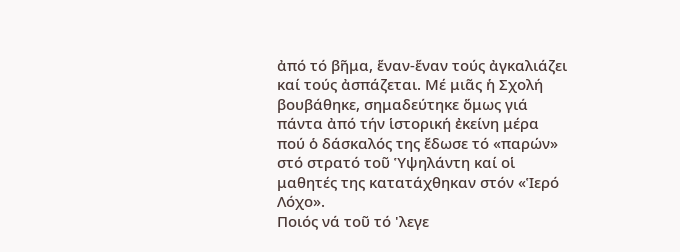ἀπό τό βῆμα, ἕναν-ἕναν τούς ἀγκαλιάζει καί τούς ἀσπάζεται. Μέ μιᾶς ἡ Σχολή βουβάθηκε, σημαδεύτηκε ὅμως γιά πάντα ἀπό τήν ἱστορική ἐκείνη μέρα πού ὁ δάσκαλός της ἔδωσε τό «παρών» στό στρατό τοῦ Ὑψηλάντη καί οἱ μαθητές της κατατάχθηκαν στόν «Ἱερό Λόχο».
Ποιός νά τοῦ τό 'λεγε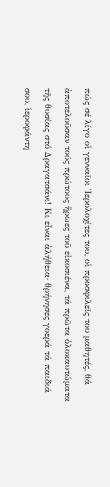πώς σέ λίγο οἱ γενναῖοι Ἱερολοχίτες του, οἱ προσφιλεῖς του μαθητές, θά ἀποτελοῦσαν τούς πρώτους ἥρωες τοῦ εἰκοσιένα, τά πρῶτα ὁλοκαυτώματα τῆς θυσίας στό Δραγατσάνι! Κι εἶναι ἀλήθεια· θρήνησες γοερά τά παιδιά σου, ἱεροφάντη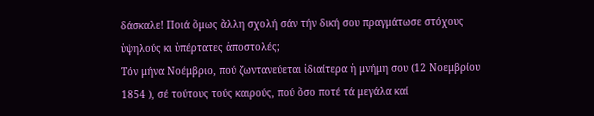δάσκαλε! Ποιά ὅμως ἄλλη σχολή σάν τήν δική σου πραγμάτωσε στόχους ὑψηλούς κι ὑπέρτατες ἀποστολές;
Τόν μήνα Νοέμβριο, πού ζωντανεύεται ἰδιαίτερα ἡ μνήμη σου (12 Νοεμβρίου 1854 ), σέ τούτους τούς καιρούς, πού ὅσο ποτέ τά μεγάλα καί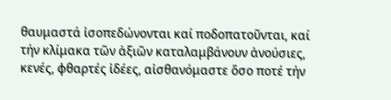θαυμαστά ἰσοπεδώνονται καί ποδοπατοῦνται, καί τήν κλίμακα τῶν ἀξιῶν καταλαμβάνουν ἀνούσιες, κενές, φθαρτές ἰδέες, αἰσθανόμαστε ὅσο ποτέ τήν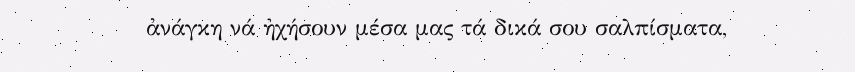ἀνάγκη νά ἠχήσουν μέσα μας τά δικά σου σαλπίσματα,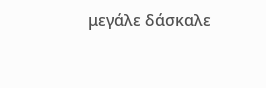μεγάλε δάσκαλε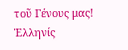τοῦ Γένους μας!
Ἑλληνίς